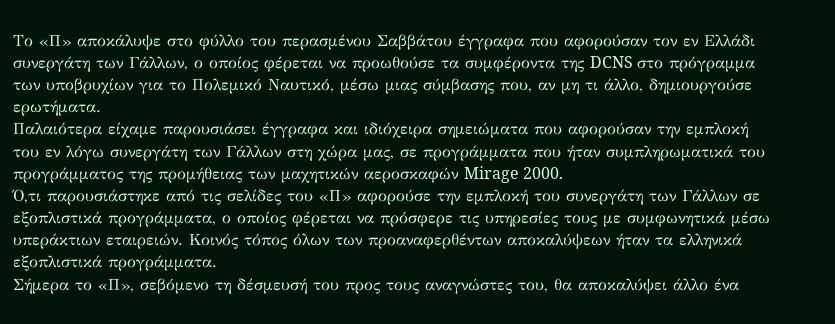Το «Π» αποκάλυψε στο φύλλο του περασμένου Σαββάτου έγγραφα που αφορούσαν τον εν Ελλάδι συνεργάτη των Γάλλων, ο οποίος φέρεται να προωθούσε τα συμφέροντα της DCNS στο πρόγραμμα των υποβρυχίων για το Πολεμικό Ναυτικό, μέσω μιας σύμβασης που, αν μη τι άλλο, δημιουργούσε ερωτήματα.
Παλαιότερα είχαμε παρουσιάσει έγγραφα και ιδιόχειρα σημειώματα που αφορούσαν την εμπλοκή του εν λόγω συνεργάτη των Γάλλων στη χώρα μας, σε προγράμματα που ήταν συμπληρωματικά του προγράμματος της προμήθειας των μαχητικών αεροσκαφών Mirage 2000.
Ό,τι παρουσιάστηκε από τις σελίδες του «Π» αφορούσε την εμπλοκή του συνεργάτη των Γάλλων σε εξοπλιστικά προγράμματα, ο οποίος φέρεται να πρόσφερε τις υπηρεσίες τους με συμφωνητικά μέσω υπεράκτιων εταιρειών. Κοινός τόπος όλων των προαναφερθέντων αποκαλύψεων ήταν τα ελληνικά εξοπλιστικά προγράμματα.
Σήμερα το «Π», σεβόμενο τη δέσμευσή του προς τους αναγνώστες του, θα αποκαλύψει άλλο ένα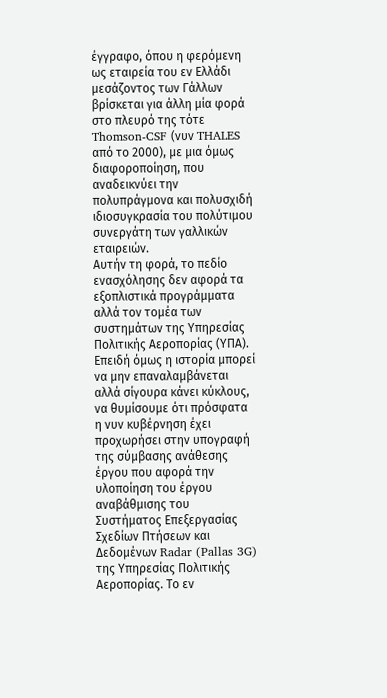έγγραφο, όπου η φερόμενη ως εταιρεία του εν Ελλάδι μεσάζοντος των Γάλλων βρίσκεται για άλλη μία φορά στο πλευρό της τότε Thomson-CSF (νυν THALES από το 2000), με μια όμως διαφοροποίηση, που αναδεικνύει την πολυπράγμονα και πολυσχιδή ιδιοσυγκρασία του πολύτιμου συνεργάτη των γαλλικών εταιρειών.
Αυτήν τη φορά, το πεδίο ενασχόλησης δεν αφορά τα εξοπλιστικά προγράμματα αλλά τον τομέα των συστημάτων της Υπηρεσίας Πολιτικής Αεροπορίας (ΥΠΑ). Επειδή όμως η ιστορία μπορεί να μην επαναλαμβάνεται αλλά σίγουρα κάνει κύκλους, να θυμίσουμε ότι πρόσφατα η νυν κυβέρνηση έχει προχωρήσει στην υπογραφή της σύμβασης ανάθεσης έργου που αφορά την υλοποίηση του έργου αναβάθμισης του Συστήματος Επεξεργασίας Σχεδίων Πτήσεων και Δεδομένων Radar (Pallas 3G) της Υπηρεσίας Πολιτικής Αεροπορίας. Το εν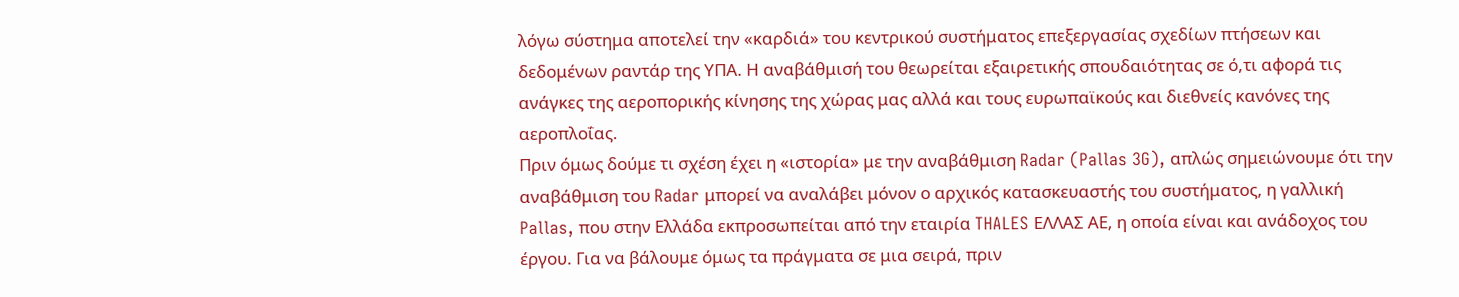λόγω σύστημα αποτελεί την «καρδιά» του κεντρικού συστήματος επεξεργασίας σχεδίων πτήσεων και δεδομένων ραντάρ της ΥΠΑ. Η αναβάθμισή του θεωρείται εξαιρετικής σπουδαιότητας σε ό,τι αφορά τις ανάγκες της αεροπορικής κίνησης της χώρας μας αλλά και τους ευρωπαϊκούς και διεθνείς κανόνες της αεροπλοΐας.
Πριν όμως δούμε τι σχέση έχει η «ιστορία» με την αναβάθμιση Radar (Pallas 3G), απλώς σημειώνουμε ότι την αναβάθμιση του Radar μπορεί να αναλάβει μόνον ο αρχικός κατασκευαστής του συστήματος, η γαλλική Pallas, που στην Ελλάδα εκπροσωπείται από την εταιρία THALES ΕΛΛΑΣ ΑΕ, η οποία είναι και ανάδοχος του έργου. Για να βάλουμε όμως τα πράγματα σε μια σειρά, πριν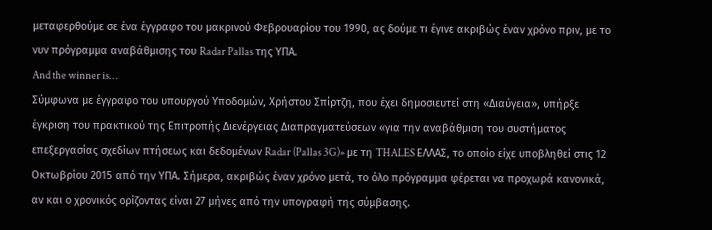μεταφερθούμε σε ένα έγγραφο του μακρινού Φεβρουαρίου του 1990, ας δούμε τι έγινε ακριβώς έναν χρόνο πριν, με το νυν πρόγραμμα αναβάθμισης του Radar Pallas της ΥΠΑ.
And the winner is…
Σύμφωνα με έγγραφο του υπουργού Υποδομών, Χρήστου Σπίρτζη, που έχει δημοσιευτεί στη «Διαύγεια», υπήρξε έγκριση του πρακτικού της Επιτροπής Διενέργειας Διαπραγματεύσεων «για την αναβάθμιση του συστήματος επεξεργασίας σχεδίων πτήσεως και δεδομένων Radar (Pallas 3G)» µε τη THALES ΕΛΛΑΣ, το οποίο είχε υποβληθεί στις 12 Οκτωβρίου 2015 από την ΥΠΑ. Σήμερα, ακριβώς έναν χρόνο μετά, το όλο πρόγραμμα φέρεται να προχωρά κανονικά, αν και ο χρονικός ορίζοντας είναι 27 μήνες από την υπογραφή της σύμβασης.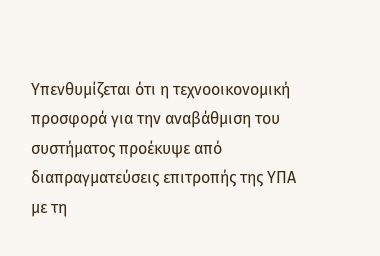Υπενθυμίζεται ότι η τεχνοοικονομική προσφορά για την αναβάθμιση του συστήματος προέκυψε από διαπραγματεύσεις επιτροπής της ΥΠΑ με τη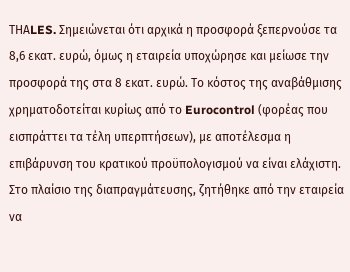TΗΑLES. Σημειώνεται ότι αρχικά η προσφορά ξεπερνούσε τα 8,6 εκατ. ευρώ, όμως η εταιρεία υποχώρησε και μείωσε την προσφορά της στα 8 εκατ. ευρώ. Το κόστος της αναβάθμισης χρηματοδοτείται κυρίως από το Eurocontrol (φορέας που εισπράττει τα τέλη υπερπτήσεων), με αποτέλεσμα η επιβάρυνση του κρατικού προϋπολογισμού να είναι ελάχιστη. Στο πλαίσιο της διαπραγμάτευσης, ζητήθηκε από την εταιρεία να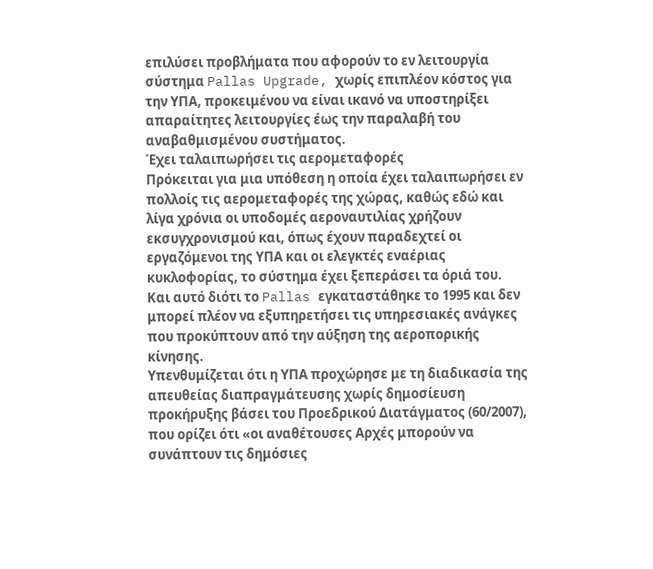επιλύσει προβλήματα που αφορούν το εν λειτουργία σύστημα Pallas Upgrade, χωρίς επιπλέον κόστος για την ΥΠΑ, προκειμένου να είναι ικανό να υποστηρίξει απαραίτητες λειτουργίες έως την παραλαβή του αναβαθμισμένου συστήματος.
Έχει ταλαιπωρήσει τις αερομεταφορές
Πρόκειται για μια υπόθεση η οποία έχει ταλαιπωρήσει εν πολλοίς τις αερομεταφορές της χώρας, καθώς εδώ και λίγα χρόνια οι υποδομές αεροναυτιλίας χρήζουν εκσυγχρονισμού και, όπως έχουν παραδεχτεί οι εργαζόμενοι της ΥΠΑ και οι ελεγκτές εναέριας κυκλοφορίας, το σύστημα έχει ξεπεράσει τα όριά του. Και αυτό διότι το Pallas εγκαταστάθηκε το 1995 και δεν μπορεί πλέον να εξυπηρετήσει τις υπηρεσιακές ανάγκες που προκύπτουν από την αύξηση της αεροπορικής κίνησης.
Υπενθυμίζεται ότι η ΥΠΑ προχώρησε με τη διαδικασία της απευθείας διαπραγμάτευσης χωρίς δημοσίευση προκήρυξης βάσει του Προεδρικού Διατάγματος (60/2007), που ορίζει ότι «οι αναθέτουσες Αρχές μπορούν να συνάπτουν τις δημόσιες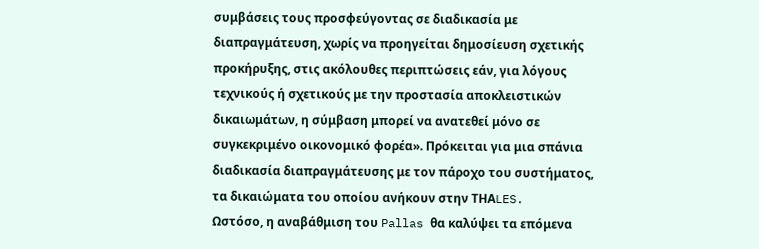συμβάσεις τους προσφεύγοντας σε διαδικασία με διαπραγμάτευση, χωρίς να προηγείται δημοσίευση σχετικής προκήρυξης, στις ακόλουθες περιπτώσεις εάν, για λόγους τεχνικούς ή σχετικούς με την προστασία αποκλειστικών δικαιωμάτων, η σύμβαση μπορεί να ανατεθεί μόνο σε συγκεκριμένο οικονομικό φορέα». Πρόκειται για μια σπάνια διαδικασία διαπραγμάτευσης με τον πάροχο του συστήματος, τα δικαιώματα του οποίου ανήκουν στην TΗΑLES.
Ωστόσο, η αναβάθμιση του Pallas θα καλύψει τα επόμενα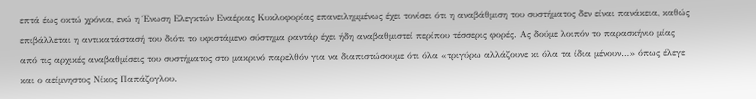επτά έως οκτώ χρόνια, ενώ η Ένωση Ελεγκτών Εναέριας Κυκλοφορίας επανειλημμένως έχει τονίσει ότι η αναβάθμιση του συστήματος δεν είναι πανάκεια, καθώς επιβάλλεται η αντικατάστασή του διότι το υφιστάμενο σύστημα ραντάρ έχει ήδη αναβαθμιστεί περίπου τέσσερις φορές. Ας δούμε λοιπόν το παρασκήνιο μίας από τις αρχικές αναβαθμίσεις του συστήματος στο μακρινό παρελθόν για να διαπιστώσουμε ότι όλα «τριγύρω αλλάζουνε κι όλα τα ίδια μένουν…» όπως έλεγε και ο αείμνηστος Νίκος Παπάζογλου.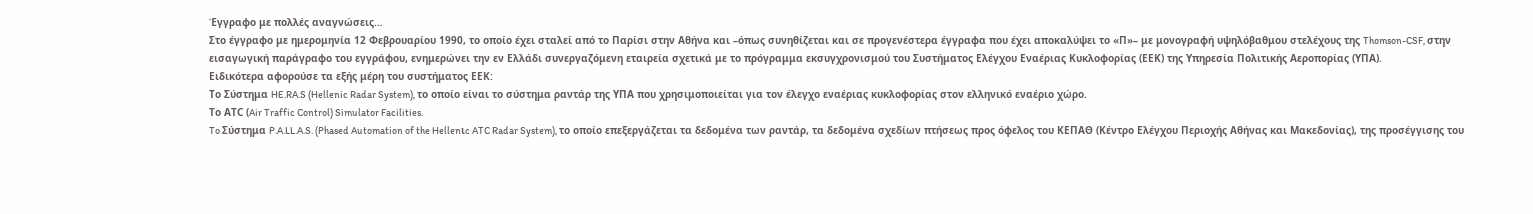Έγγραφο με πολλές αναγνώσεις…
Στο έγγραφο με ημερομηνία 12 Φεβρουαρίου 1990, το οποίο έχει σταλεί από το Παρίσι στην Αθήνα και –όπως συνηθίζεται και σε προγενέστερα έγγραφα που έχει αποκαλύψει το «Π»– με μονογραφή υψηλόβαθμου στελέχους της Thomson-CSF, στην εισαγωγική παράγραφο του εγγράφου, ενημερώνει την εν Ελλάδι συνεργαζόμενη εταιρεία σχετικά με το πρόγραμμα εκσυγχρονισμού του Συστήματος Ελέγχου Εναέριας Κυκλοφορίας (ΕΕΚ) της Υπηρεσία Πολιτικής Αεροπορίας (ΥΠΑ).
Ειδικότερα αφορούσε τα εξής μέρη του συστήματος ΕΕΚ:
Το Σύστημα HE.RA.S (Hellenic Radar System), το οποίο είναι το σύστημα ραντάρ της ΥΠΑ που χρησιμοποιείται για τον έλεγχο εναέριας κυκλοφορίας στον ελληνικό εναέριο χώρο.
Το ΑTC (Air Traffic Control) Simulator Facilities.
To Σύστημα P.A.LL.A.S. (Phased Automation of the Hellenιc ATC Radar System), το οποίο επεξεργάζεται τα δεδομένα των ραντάρ, τα δεδομένα σχεδίων πτήσεως προς όφελος του ΚΕΠΑΘ (Κέντρο Ελέγχου Περιοχής Αθήνας και Μακεδονίας), της προσέγγισης του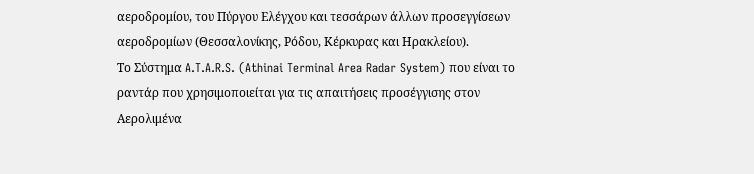αεροδρομίου, του Πύργου Ελέγχου και τεσσάρων άλλων προσεγγίσεων αεροδρομίων (Θεσσαλονίκης, Ρόδου, Κέρκυρας και Ηρακλείου).
Το Σύστημα A.T.A.R.S. (Athinai Terminal Area Radar System) που είναι το ραντάρ που χρησιμοποιείται για τις απαιτήσεις προσέγγισης στον Αερολιμένα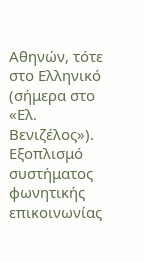Αθηνών, τότε στο Ελληνικό (σήμερα στο «Ελ. Βενιζέλος»).
Εξοπλισμό συστήματος φωνητικής επικοινωνίας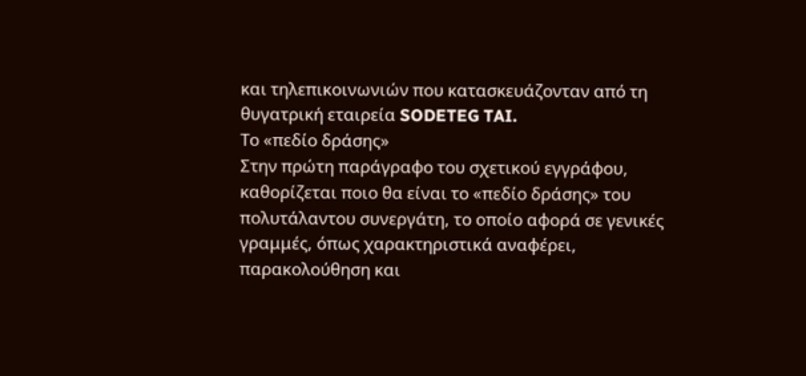και τηλεπικοινωνιών που κατασκευάζονταν από τη θυγατρική εταιρεία SODETEG TAI.
Το «πεδίο δράσης»
Στην πρώτη παράγραφο του σχετικού εγγράφου, καθορίζεται ποιο θα είναι το «πεδίο δράσης» του πολυτάλαντου συνεργάτη, το οποίο αφορά σε γενικές γραμμές, όπως χαρακτηριστικά αναφέρει, παρακολούθηση και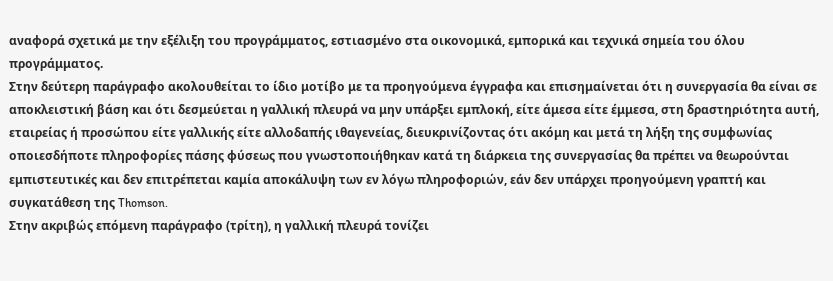αναφορά σχετικά με την εξέλιξη του προγράμματος, εστιασμένο στα οικονομικά, εμπορικά και τεχνικά σημεία του όλου προγράμματος.
Στην δεύτερη παράγραφο ακολουθείται το ίδιο μοτίβο με τα προηγούμενα έγγραφα και επισημαίνεται ότι η συνεργασία θα είναι σε αποκλειστική βάση και ότι δεσμεύεται η γαλλική πλευρά να μην υπάρξει εμπλοκή, είτε άμεσα είτε έμμεσα, στη δραστηριότητα αυτή, εταιρείας ή προσώπου είτε γαλλικής είτε αλλοδαπής ιθαγενείας, διευκρινίζοντας ότι ακόμη και μετά τη λήξη της συμφωνίας οποιεσδήποτε πληροφορίες πάσης φύσεως που γνωστοποιήθηκαν κατά τη διάρκεια της συνεργασίας θα πρέπει να θεωρούνται εμπιστευτικές και δεν επιτρέπεται καμία αποκάλυψη των εν λόγω πληροφοριών, εάν δεν υπάρχει προηγούμενη γραπτή και συγκατάθεση της Thomson.
Στην ακριβώς επόμενη παράγραφο (τρίτη), η γαλλική πλευρά τονίζει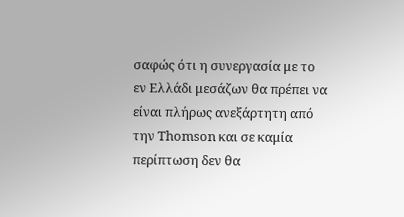σαφώς ότι η συνεργασία με το εν Ελλάδι μεσάζων θα πρέπει να είναι πλήρως ανεξάρτητη από την Thomson και σε καμία περίπτωση δεν θα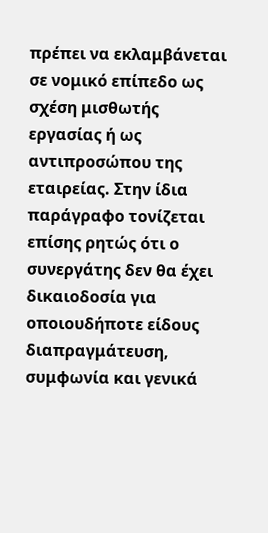πρέπει να εκλαμβάνεται σε νομικό επίπεδο ως σχέση μισθωτής εργασίας ή ως αντιπροσώπου της εταιρείας. Στην ίδια παράγραφο τονίζεται επίσης ρητώς ότι ο συνεργάτης δεν θα έχει δικαιοδοσία για οποιουδήποτε είδους διαπραγμάτευση, συμφωνία και γενικά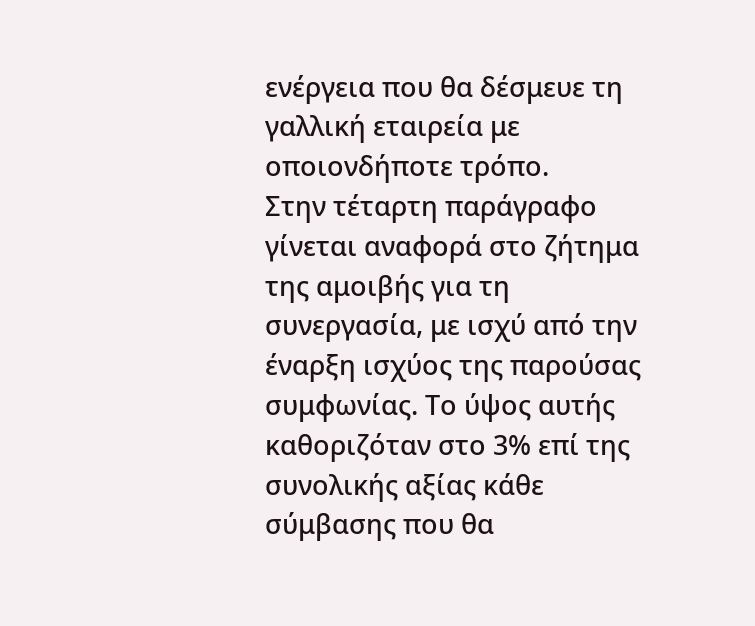ενέργεια που θα δέσμευε τη γαλλική εταιρεία με οποιονδήποτε τρόπο.
Στην τέταρτη παράγραφο γίνεται αναφορά στο ζήτημα της αμοιβής για τη συνεργασία, με ισχύ από την έναρξη ισχύος της παρούσας συμφωνίας. Το ύψος αυτής καθοριζόταν στο 3% επί της συνολικής αξίας κάθε σύμβασης που θα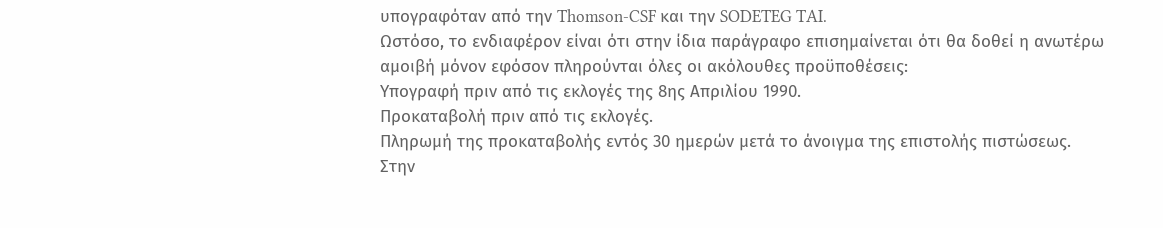υπογραφόταν από την Thomson-CSF και την SODETEG TAI.
Ωστόσο, το ενδιαφέρον είναι ότι στην ίδια παράγραφο επισημαίνεται ότι θα δοθεί η ανωτέρω αμοιβή μόνον εφόσον πληρούνται όλες οι ακόλουθες προϋποθέσεις:
Υπογραφή πριν από τις εκλογές της 8ης Απριλίου 1990.
Προκαταβολή πριν από τις εκλογές.
Πληρωμή της προκαταβολής εντός 30 ημερών μετά το άνοιγμα της επιστολής πιστώσεως.
Στην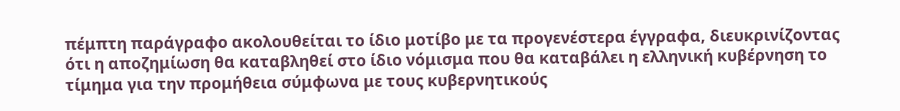πέμπτη παράγραφο ακολουθείται το ίδιο μοτίβο με τα προγενέστερα έγγραφα, διευκρινίζοντας ότι η αποζημίωση θα καταβληθεί στο ίδιο νόμισμα που θα καταβάλει η ελληνική κυβέρνηση το τίμημα για την προμήθεια σύμφωνα με τους κυβερνητικούς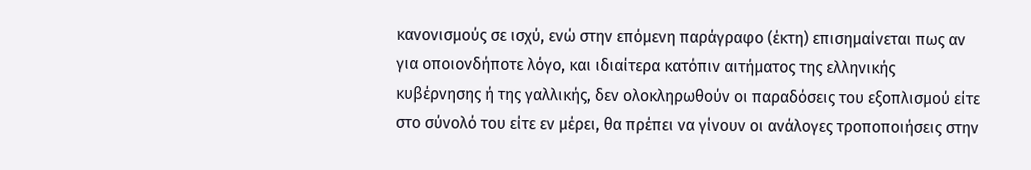κανονισμούς σε ισχύ, ενώ στην επόμενη παράγραφο (έκτη) επισημαίνεται πως αν για οποιονδήποτε λόγο, και ιδιαίτερα κατόπιν αιτήματος της ελληνικής κυβέρνησης ή της γαλλικής, δεν ολοκληρωθούν οι παραδόσεις του εξοπλισμού είτε στο σύνολό του είτε εν μέρει, θα πρέπει να γίνουν οι ανάλογες τροποποιήσεις στην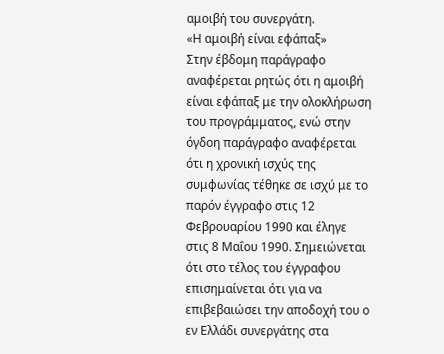αμοιβή του συνεργάτη.
«Η αμοιβή είναι εφάπαξ»
Στην έβδομη παράγραφο αναφέρεται ρητώς ότι η αμοιβή είναι εφάπαξ με την ολοκλήρωση του προγράμματος, ενώ στην όγδοη παράγραφο αναφέρεται ότι η χρονική ισχύς της συμφωνίας τέθηκε σε ισχύ με το παρόν έγγραφο στις 12 Φεβρουαρίου 1990 και έληγε στις 8 Μαΐου 1990. Σημειώνεται ότι στο τέλος του έγγραφου επισημαίνεται ότι για να επιβεβαιώσει την αποδοχή του ο εν Ελλάδι συνεργάτης στα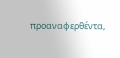προαναφερθέντα,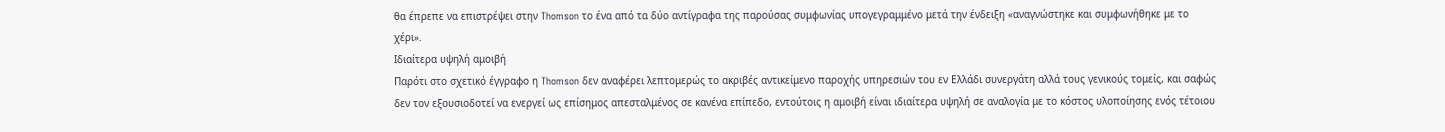θα έπρεπε να επιστρέψει στην Thomson το ένα από τα δύο αντίγραφα της παρούσας συμφωνίας υπογεγραμμένο μετά την ένδειξη «αναγνώστηκε και συμφωνήθηκε με το χέρι».
Ιδιαίτερα υψηλή αμοιβή
Παρότι στο σχετικό έγγραφο η Thomson δεν αναφέρει λεπτομερώς το ακριβές αντικείμενο παροχής υπηρεσιών του εν Ελλάδι συνεργάτη αλλά τους γενικούς τομείς, και σαφώς δεν τον εξουσιοδοτεί να ενεργεί ως επίσημος απεσταλμένος σε κανένα επίπεδο, εντούτοις η αμοιβή είναι ιδιαίτερα υψηλή σε αναλογία με το κόστος υλοποίησης ενός τέτοιου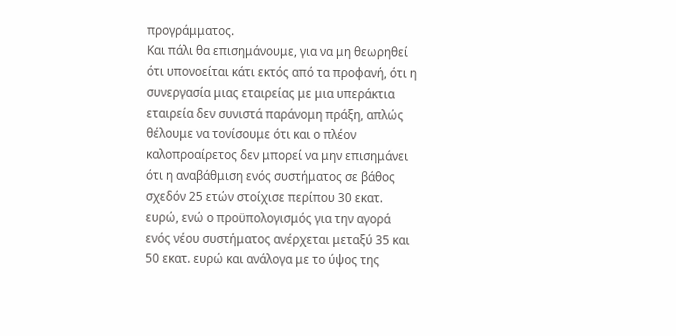προγράμματος.
Και πάλι θα επισημάνουμε, για να μη θεωρηθεί ότι υπονοείται κάτι εκτός από τα προφανή, ότι η συνεργασία μιας εταιρείας με μια υπεράκτια εταιρεία δεν συνιστά παράνομη πράξη, απλώς θέλουμε να τονίσουμε ότι και ο πλέον καλοπροαίρετος δεν μπορεί να μην επισημάνει ότι η αναβάθμιση ενός συστήματος σε βάθος σχεδόν 25 ετών στοίχισε περίπου 30 εκατ. ευρώ, ενώ ο προϋπολογισμός για την αγορά ενός νέου συστήματος ανέρχεται μεταξύ 35 και 50 εκατ. ευρώ και ανάλογα με το ύψος της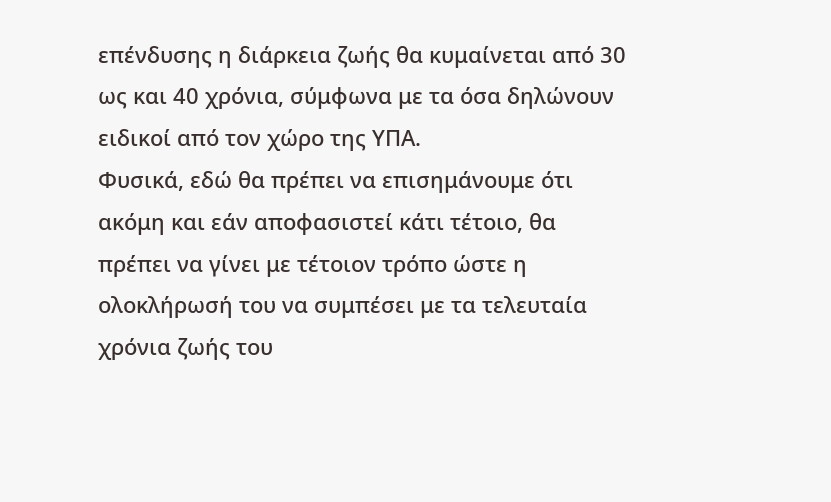επένδυσης η διάρκεια ζωής θα κυμαίνεται από 30 ως και 40 χρόνια, σύμφωνα με τα όσα δηλώνουν ειδικοί από τον χώρο της ΥΠΑ.
Φυσικά, εδώ θα πρέπει να επισημάνουμε ότι ακόμη και εάν αποφασιστεί κάτι τέτοιο, θα πρέπει να γίνει με τέτοιον τρόπο ώστε η ολοκλήρωσή του να συμπέσει με τα τελευταία χρόνια ζωής του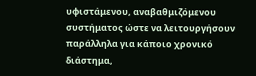υφιστάμενου, αναβαθμιζόμενου συστήματος ώστε να λειτουργήσουν παράλληλα για κάποιο χρονικό διάστημα,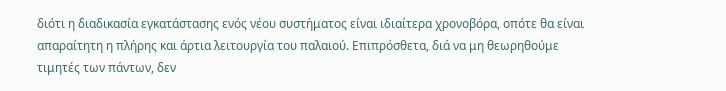διότι η διαδικασία εγκατάστασης ενός νέου συστήματος είναι ιδιαίτερα χρονοβόρα, οπότε θα είναι απαραίτητη η πλήρης και άρτια λειτουργία του παλαιού. Επιπρόσθετα, διά να μη θεωρηθούμε τιμητές των πάντων, δεν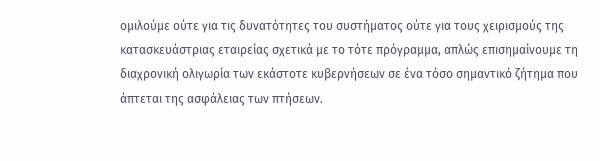ομιλούμε ούτε για τις δυνατότητες του συστήματος ούτε για τους χειρισμούς της κατασκευάστριας εταιρείας σχετικά με το τότε πρόγραμμα, απλώς επισημαίνουμε τη διαχρονική ολιγωρία των εκάστοτε κυβερνήσεων σε ένα τόσο σημαντικό ζήτημα που άπτεται της ασφάλειας των πτήσεων.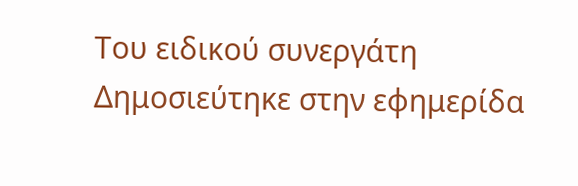Του ειδικού συνεργάτη
Δημοσιεύτηκε στην εφημερίδα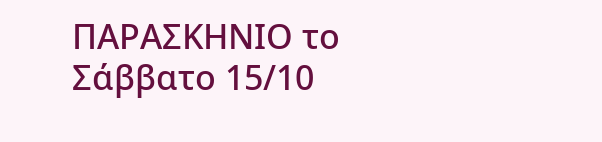ΠΑΡΑΣΚΗΝΙΟ το Σάββατο 15/10